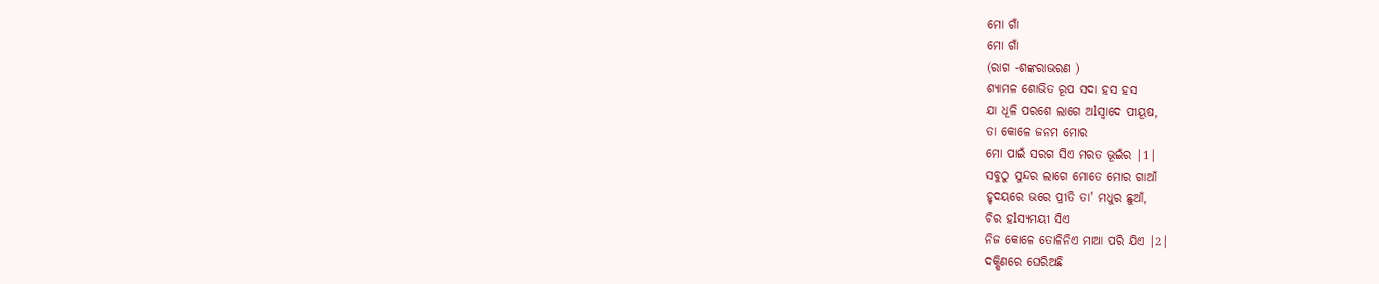ମୋ ଗାଁ
ମୋ ଗାଁ
(ରାଗ -ଶଙ୍କରାଭରଣ )
ଶ୍ୟାମଳ ଶୋଭିତ ରୂପ ସଦା ହସ ହସ
ଯା ଧୂଳି ପରଶେ ଲାଗେ ଅlସ୍ୱାଦେ ପୀୟୂଷ,
ତା କୋଳେ ଜନମ ମୋର
ମୋ ପାଇଁ ସରଗ ସିଏ ମରତ ଭୂଇଁର |1|
ସବୁଠୁ ସୁନ୍ଦର ଲାଗେ ମୋତେ ମୋର ଗାଆଁ
ହୃଦୟରେ ଭରେ ପ୍ରୀତି ତା' ମଧୁର ଛୁଆଁ,
ଚିର ହlସ୍ୟମୟୀ ସିଏ
ନିଜ କୋଳେ ତୋଳିନିଏ ମାଆ ପରି ଯିଏ |2|
ଦକ୍ଷିଣରେ ଘେରିଅଛି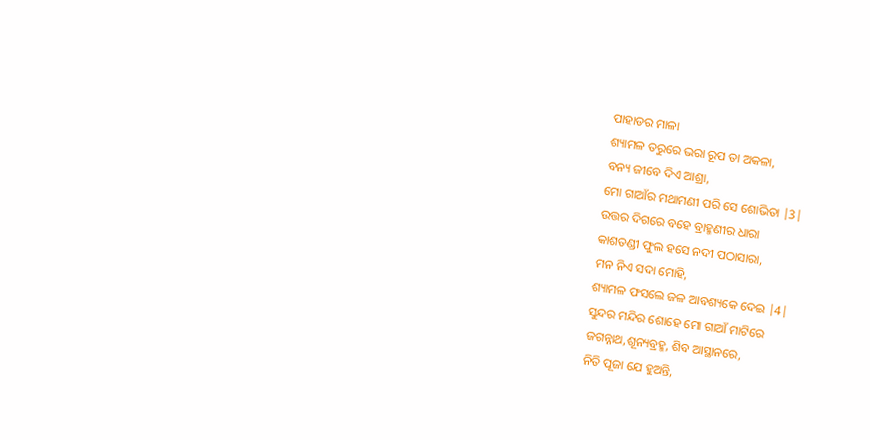ପାହାଡର ମାଳା
ଶ୍ୟାମଳ ତରୁରେ ଭରା ରୂପ ତା ଅକଳା,
ବନ୍ୟ ଜୀବେ ଦିଏ ଆଶ୍ରା,
ମୋ ଗାଆଁର ମଥାମଣୀ ପରି ସେ ଶୋଭିତା |3|
ଉତ୍ତର ଦିଗରେ ବହେ ବ୍ରାହ୍ମଣୀର ଧାରା
କାଶତଣ୍ଡୀ ଫୁଲ ହସେ ନଦୀ ପଠାସାରା,
ମନ ନିଏ ସଦା ମୋହି,
ଶ୍ୟାମଳ ଫସଲେ ଜଳ ଆବଶ୍ୟକେ ଦେଇ |4|
ସୁନ୍ଦର ମନ୍ଦିର ଶୋହେ ମୋ ଗାଆଁ ମାଟିରେ
ଜଗନ୍ନାଥ,ଶୂନ୍ୟବ୍ରହ୍ମ, ଶିବ ଆସ୍ଥାନରେ,
ନିତି ପୂଜା ଯେ ହୁଅନ୍ତି,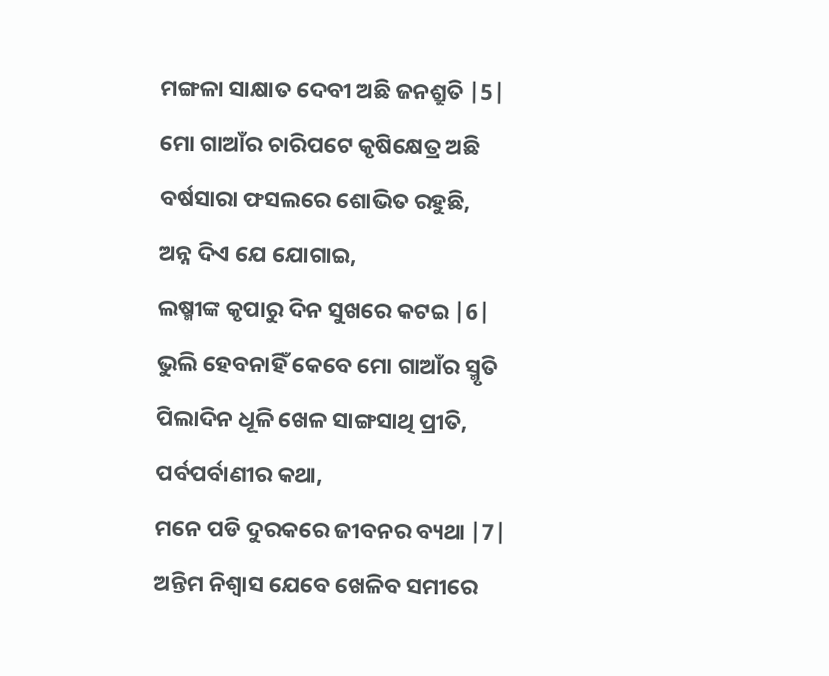ମଙ୍ଗଳା ସାକ୍ଷାତ ଦେବୀ ଅଛି ଜନଶ୍ରୁତି |5|
ମୋ ଗାଆଁର ଚାରିପଟେ କୃଷିକ୍ଷେତ୍ର ଅଛି
ବର୍ଷସାରା ଫସଲରେ ଶୋଭିତ ରହୁଛି,
ଅନ୍ନ ଦିଏ ଯେ ଯୋଗାଇ,
ଲଷ୍ମୀଙ୍କ କୃପାରୁ ଦିନ ସୁଖରେ କଟଇ |6|
ଭୁଲି ହେବନାହିଁ କେବେ ମୋ ଗାଆଁର ସ୍ମୃତି
ପିଲାଦିନ ଧୂଳି ଖେଳ ସାଙ୍ଗସାଥି ପ୍ରୀତି,
ପର୍ବପର୍ବାଣୀର କଥା,
ମନେ ପଡି ଦୁରକରେ ଜୀବନର ବ୍ୟଥା |7|
ଅନ୍ତିମ ନିଶ୍ୱାସ ଯେବେ ଖେଳିବ ସମୀରେ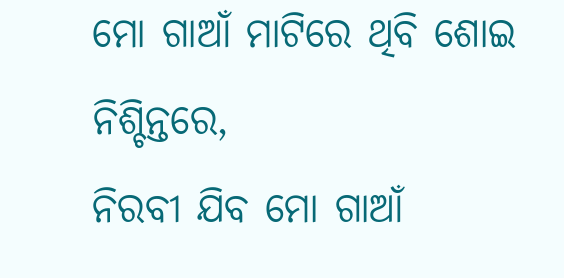ମୋ ଗାଆଁ ମାଟିରେ ଥିବି ଶୋଇ ନିଶ୍ଚିନ୍ତରେ,
ନିରବୀ ଯିବ ମୋ ଗାଆଁ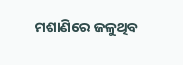ମଶାଣିରେ ଜଳୁଥିବ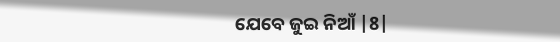ଯେବେ ଜୁଇ ନିଆଁ |8|